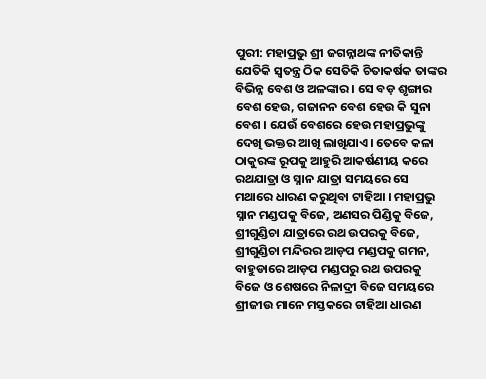ପୁରୀ: ମହାପ୍ରଭୁ ଶ୍ରୀ ଜଗନ୍ନାଥଙ୍କ ନୀତିକାନ୍ତି ଯେତିକି ସ୍ବତନ୍ତ୍ର ଠିକ ସେତିକି ଚିତାକର୍ଷକ ତାଙ୍କର ବିଭିନ୍ନ ବେଶ ଓ ଅଳଙ୍କାର । ସେ ବଡ଼ ଶୃଙ୍ଗାର ବେଶ ହେଉ, ଗଜାନନ ବେଶ ହେଉ କି ସୁନା ବେଶ । ଯେଉଁ ବେଶରେ ହେଉ ମହାପ୍ରଭୁଙ୍କୁ ଦେଖି ଭକ୍ତର ଆଖି ଲାଖିଯାଏ। ତେବେ କଳା ଠାକୁରଙ୍କ ରୂପକୁ ଆହୁରି ଆକର୍ଷଣୀୟ କରେ ରଥଯାତ୍ରା ଓ ସ୍ନାନ ଯାତ୍ରା ସମୟରେ ସେ ମଥାରେ ଧାରଣ କରୁଥିବା ଟାହିଆ । ମହାପ୍ରଭୁ ସ୍ନାନ ମଣ୍ଡପକୁ ବିଜେ, ଅଣସର ପିଣ୍ଡିକୁ ବିଜେ, ଶ୍ରୀଗୁଣ୍ଡିଚା ଯାତ୍ରାରେ ରଥ ଉପରକୁ ବିଜେ, ଶ୍ରୀଗୁଣ୍ଡିଚା ମନ୍ଦିରର ଆଡ଼ପ ମଣ୍ଡପକୁ ଗମନ, ବାହୁଡାରେ ଆଡ଼ପ ମଣ୍ଡପରୁ ରଥ ଉପରକୁ ବିଜେ ଓ ଶେଷରେ ନିଳାଦ୍ରୀ ବିଜେ ସମୟରେ ଶ୍ରୀଜୀଉ ମାନେ ମସ୍ତକରେ ଟାହିଆ ଧାରଣ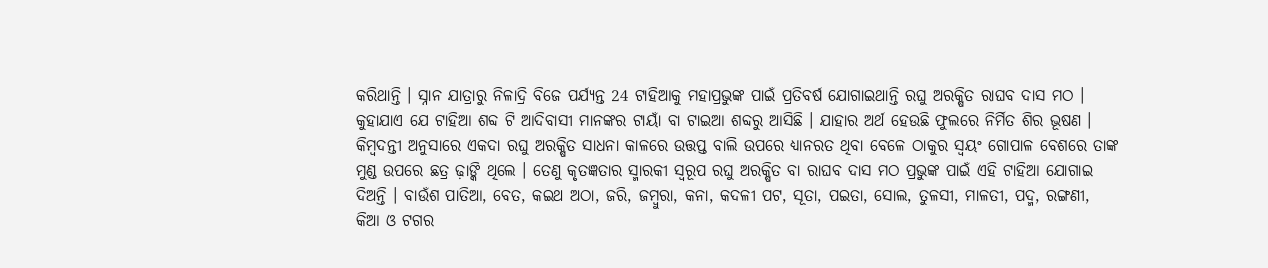କରିଥାନ୍ତି । ସ୍ନାନ ଯାତ୍ରାରୁ ନିଳାଦ୍ରି ବିଜେ ପର୍ଯ୍ୟନ୍ତ 24 ଟାହିଆକୁ ମହାପ୍ରଭୁଙ୍କ ପାଇଁ ପ୍ରତିବର୍ଷ ଯୋଗାଇଥାନ୍ତି ରଘୁ ଅରକ୍ଷିତ ରାଘବ ଦାସ ମଠ ।
କୁହାଯାଏ ଯେ ଟାହିଆ ଶବ୍ଦ ଟି ଆଦିବାସୀ ମାନଙ୍କର ଟାୟାଁ ବା ଟାଇଆ ଶବ୍ଦରୁ ଆସିଛି । ଯାହାର ଅର୍ଥ ହେଉଛି ଫୁଲରେ ନିର୍ମିତ ଶିର ଭୂଷଣ ।
କିମ୍ବଦନ୍ତୀ ଅନୁସାରେ ଏକଦା ରଘୁ ଅରକ୍ଷିତ ସାଧନା କାଳରେ ଉତ୍ତପ୍ତ ବାଲି ଉପରେ ଧ୍ୟାନରତ ଥିବା ବେଳେ ଠାକୁର ସ୍ବୟଂ ଗୋପାଳ ବେଶରେ ତାଙ୍କ ମୁଣ୍ଡ ଉପରେ ଛତ୍ର ଢ଼ାଙ୍କି ଥିଲେ । ତେଣୁ କୃତଜ୍ଞତାର ସ୍ମାରକୀ ସ୍ବରୂପ ରଘୁ ଅରକ୍ଷିତ ବା ରାଘବ ଦାସ ମଠ ପ୍ରଭୁଙ୍କ ପାଇଁ ଏହି ଟାହିଆ ଯୋଗାଇ ଦିଅନ୍ତି । ବାଉଁଶ ପାତିଆ, ବେତ, କଇଥ ଅଠା, ଜରି, ଜମ୍ବୁରା, କନା, କଦଳୀ ପଟ, ସୂତା, ପଇତା, ସୋଲ, ତୁଳସୀ, ମାଳତୀ, ପଦ୍ମ, ରଙ୍ଗଣୀ, କିଆ ଓ ଟଗର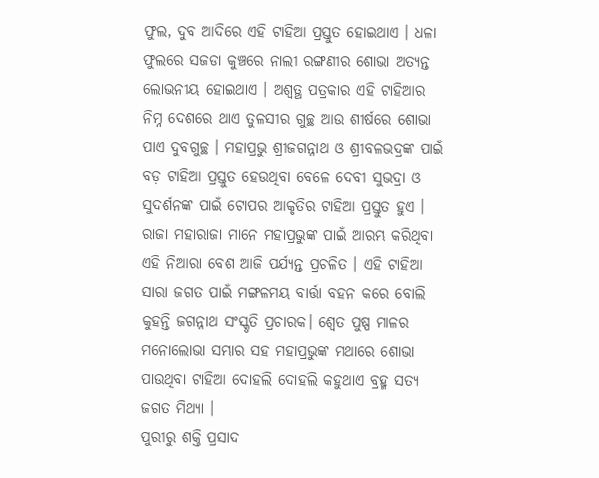ଫୁଲ, ଦୁବ ଆଦିରେ ଏହି ଟାହିଆ ପ୍ରସ୍ତୁତ ହୋଇଥାଏ । ଧଳା ଫୁଲରେ ସଜଡା କୁଞ୍ଚରେ ନାଲୀ ରଙ୍ଗଣୀର ଶୋଭା ଅତ୍ୟନ୍ତ ଲୋଭନୀୟ ହୋଇଥାଏ । ଅଶ୍ବତ୍ଥ ପତ୍ରକାର ଏହି ଟାହିଆର ନିମ୍ନ ଦେଶରେ ଥାଏ ତୁଳସୀର ଗୁଚ୍ଛ ଆଉ ଶୀର୍ଷରେ ଶୋଭା ପାଏ ଦୁବଗୁଚ୍ଛ । ମହାପ୍ରଭୁ ଶ୍ରୀଜଗନ୍ନାଥ ଓ ଶ୍ରୀବଳଭଦ୍ରଙ୍କ ପାଇଁ ବଡ଼ ଟାହିଆ ପ୍ରସ୍ତୁତ ହେଉଥିବା ବେଳେ ଦେବୀ ସୁଭଦ୍ରା ଓ ସୁଦର୍ଶନଙ୍କ ପାଇଁ ଟୋପର ଆକୃତିର ଟାହିଆ ପ୍ରସ୍ତୁତ ହୁଏ ।
ରାଜା ମହାରାଜା ମାନେ ମହାପ୍ରଭୁଙ୍କ ପାଇଁ ଆରମ୍ଭ କରିଥିବା ଏହି ନିଆରା ବେଶ ଆଜି ପର୍ଯ୍ୟନ୍ତ ପ୍ରଚଳିତ । ଏହି ଟାହିଆ ସାରା ଜଗତ ପାଇଁ ମଙ୍ଗଳମୟ ବାର୍ତ୍ତା ବହନ କରେ ବୋଲି କୁହନ୍ତି ଜଗନ୍ନାଥ ସଂସ୍କୃତି ପ୍ରଚାରକ। ଶ୍ବେତ ପୁଷ୍ପ ମାଳର ମନୋଲୋଭା ସମ୍ଭାର ସହ ମହାପ୍ରଭୁଙ୍କ ମଥାରେ ଶୋଭା ପାଉଥିବା ଟାହିଆ ଦୋହଲି ଦୋହଲି କହୁଥାଏ ବ୍ରହ୍ମ ସତ୍ୟ ଜଗତ ମିଥ୍ୟା ।
ପୁରୀରୁ ଶକ୍ତି ପ୍ରସାଦ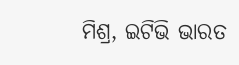ମିଶ୍ର, ଇଟିଭି ଭାରତ